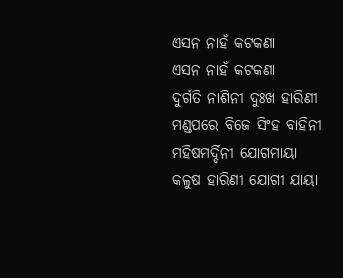ଏସନ ନାହଁ କଟକଣା
ଏସନ ନାହଁ କଟକଣା
ଦୁର୍ଗତି ନାଶିନୀ ଦୁଃଖ ହାରିଣୀ
ମଣ୍ଡପରେ ବିଜେ ସିଂହ ବାହିନୀ
ମହିଷମର୍ଦ୍ଦିନୀ ଯୋଗମାୟା
କଳୁଷ ହାରିଣୀ ଯୋଗୀ ଯାୟା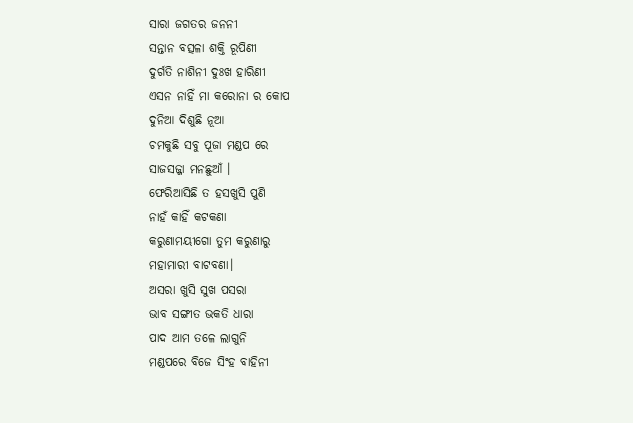ସାରା ଜଗତର ଜନନୀ
ସନ୍ତାନ ବତ୍ସଳା ଶକ୍ତି ରୂପିଣୀ
ଦୁର୍ଗତି ନାଶିନୀ ଦୁଃଖ ହାରିଣୀ
ଏସନ ନାହିଁ ମା କରୋନା ର କୋପ
ଦୁନିଆ ଦିଶୁଛି ନୂଆ
ଚମକୁଛି ସବୁ ପୂଜା ମଣ୍ଡପ ରେ
ସାଜସଜ୍ଜା ମନଛୁଆଁ ।
ଫେରିଆସିଛି ତ ହସଖୁସି ପୁଣି
ନାହଁ କାହିଁ କଟକଣା
କରୁଣାମୟୀଗୋ ତୁମ କରୁଣାରୁ
ମହାମାରୀ ବାଟବଣା।
ଅସରା ଖୁସି ସୁଖ ପସରା
ଭାବ ସଙ୍ଗୀତ ଭକତି ଧାରା
ପାଦ ଆମ ତଳେ ଲାଗୁନି
ମଣ୍ଡପରେ ବିଜେ ସିଂହ ବାହିନୀ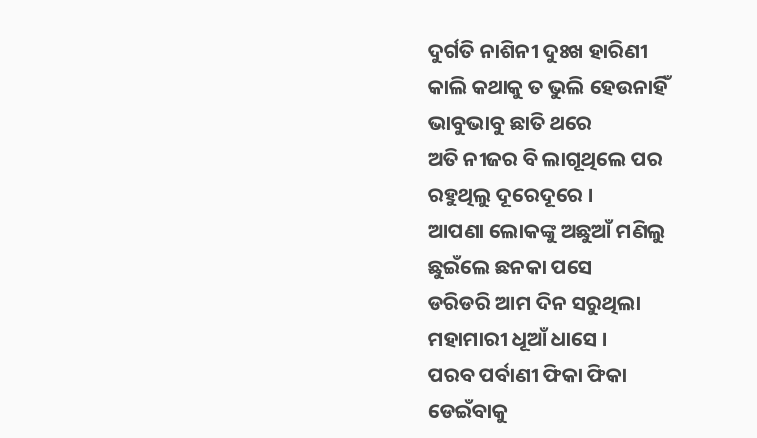ଦୁର୍ଗତି ନାଶିନୀ ଦୁଃଖ ହାରିଣୀ
କାଲି କଥାକୁ ତ ଭୁଲି ହେଉନାହିଁ
ଭାବୁଭାବୁ ଛାତି ଥରେ
ଅତି ନୀଜର ବି ଲାଗୂଥିଲେ ପର
ରହୁଥିଲୁ ଦୂରେଦୂରେ ।
ଆପଣା ଲୋକଙ୍କୁ ଅଛୁଆଁ ମଣିଲୁ
ଛୁଇଁଲେ ଛନକା ପସେ
ଡରିଡରି ଆମ ଦିନ ସରୁଥିଲା
ମହାମାରୀ ଧୂଆଁ ଧାସେ ।
ପରବ ପର୍ବାଣୀ ଫିକା ଫିକା
ଡେଇଁବାକୁ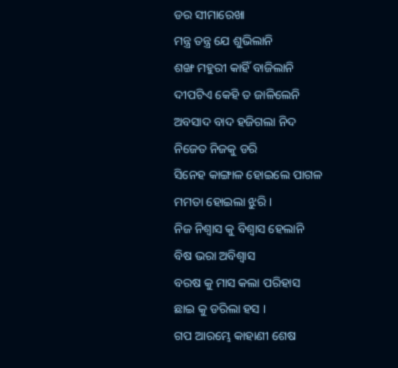ଡର ସୀମାରେଖା
ମନ୍ତ୍ର ତନ୍ତ୍ର ଯେ ଶୁଭିଲାନି
ଶଙ୍ଖ ମହୁରୀ କାହିଁ ବାଜିଲାନି
ଦୀପଟିଏ କେହି ତ ଜାଳିଲେନି
ଅବସାଦ ବାଦ ହଜିଗଲା ନିଦ
ନିଜେତ ନିଜକୁ ଡରି
ସିନେହ କାଙ୍ଗାଳ ହୋଇଲେ ପାଗଳ
ମମତା ହୋଇଲା ଝୁରି ।
ନିଜ ନିଶ୍ବାସ କୁ ବିଶ୍ବାସ ହେଲାନି
ବିଷ ଭରା ଅବିଶ୍ବାସ
ବରଷ କୁ ମାସ କଲା ପରିହାସ
ଛାଇ କୁ ଡରିଲା ହସ ।
ଗପ ଆରମ୍ଭେ କାହାଣୀ ଶେଷ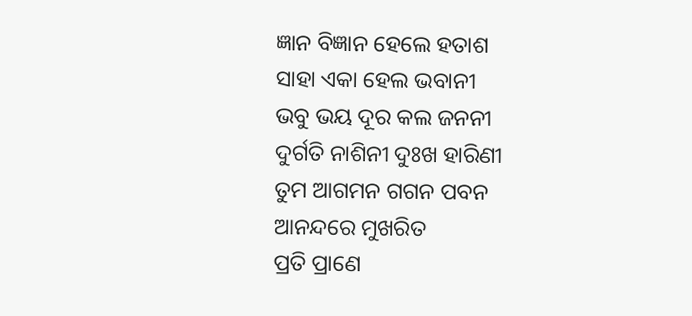ଜ୍ଞାନ ବିଜ୍ଞାନ ହେଲେ ହତାଶ
ସାହା ଏକା ହେଲ ଭବାନୀ
ଭବୁ ଭୟ ଦୂର କଲ ଜନନୀ
ଦୁର୍ଗତି ନାଶିନୀ ଦୁଃଖ ହାରିଣୀ
ତୁମ ଆଗମନ ଗଗନ ପବନ
ଆନନ୍ଦରେ ମୁଖରିତ
ପ୍ରତି ପ୍ରାଣେ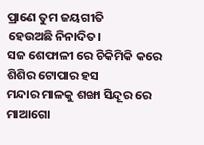ପ୍ରାଣେ ତୁମ ଜୟଗୀତି
ହେଉଅଛି ନିନାଦିତ।
ସଜ ଶେଫାଳୀ ରେ ଚିକିମିକି କରେ
ଶିଶିର ଟୋପାର ହସ
ମନ୍ଦାର ମାଳକୁ ଶଙ୍ଖା ସିନ୍ଦୂର ରେ
ମାଆଗୋ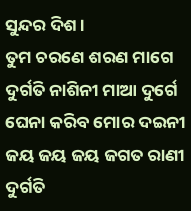ସୁନ୍ଦର ଦିଶ ।
ତୁମ ଚରଣେ ଶରଣ ମାଗେ
ଦୁର୍ଗତି ନାଶିନୀ ମାଆ ଦୁର୍ଗେ
ଘେନା କରିବ ମୋର ଦଇନୀ
ଜୟ ଜୟ ଜୟ ଜଗତ ରାଣୀ
ଦୁର୍ଗତି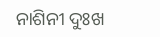ନାଶିନୀ ଦୁଃଖ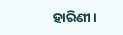ହାରିଣୀ।